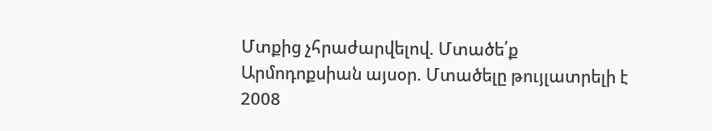Մտքից չհրաժարվելով. Մտածե՛ք
Արմոդոքսիան այսօր. Մտածելը թույլատրելի է
2008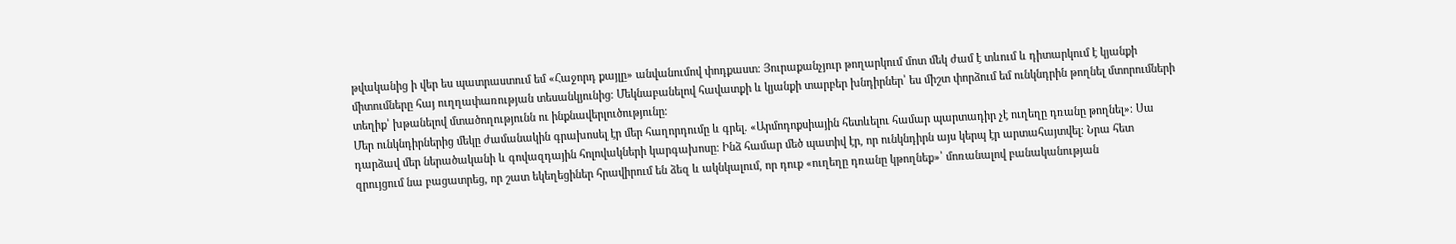թվականից ի վեր ես պատրաստում եմ «Հաջորդ քայլը» անվանումով փոդքաստ։ Յուրաքանչյուր թողարկում մոտ մեկ ժամ է տևում և դիտարկում է կյանքի միտումները հայ ուղղափառության տեսանկյունից։ Մեկնաբանելով հավատքի և կյանքի տարբեր խնդիրներ՝ ես միշտ փորձում եմ ունկնդրին թողնել մտորումների տեղիք՝ խթանելով մտածողությունն ու ինքնավերլուծությունը։
Մեր ունկնդիրներից մեկը ժամանակին գրախոսել էր մեր հաղորդումը և գրել. «Արմոդոքսիային հետևելու համար պարտադիր չէ ուղեղը դռանը թողնել»։ Սա դարձավ մեր ներածականի և գովազդային հոլովակների կարգախոսը։ Ինձ համար մեծ պատիվ էր, որ ունկնդիրն այս կերպ էր արտահայտվել։ Նրա հետ զրույցում նա բացատրեց, որ շատ եկեղեցիներ հրավիրում են ձեզ և ակնկալում, որ դուք «ուղեղը դռանը կթողնեք»՝ մոռանալով բանականության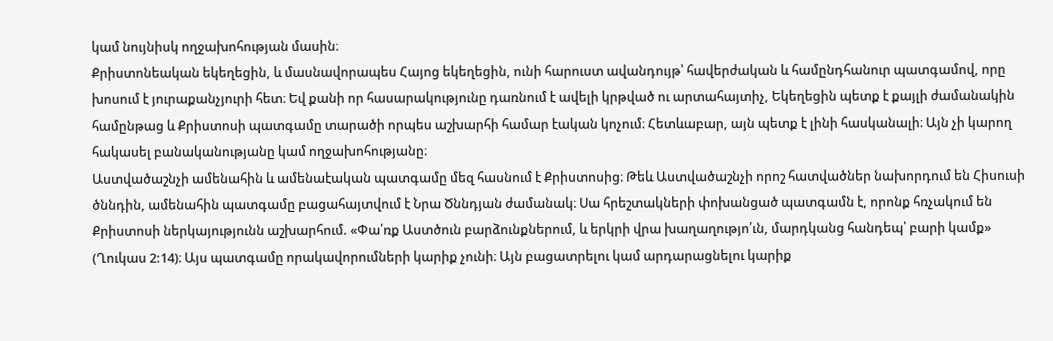կամ նույնիսկ ողջախոհության մասին։
Քրիստոնեական եկեղեցին, և մասնավորապես Հայոց եկեղեցին, ունի հարուստ ավանդույթ՝ հավերժական և համընդհանուր պատգամով, որը խոսում է յուրաքանչյուրի հետ։ Եվ քանի որ հասարակությունը դառնում է ավելի կրթված ու արտահայտիչ, Եկեղեցին պետք է քայլի ժամանակին համընթաց և Քրիստոսի պատգամը տարածի որպես աշխարհի համար էական կոչում։ Հետևաբար, այն պետք է լինի հասկանալի։ Այն չի կարող հակասել բանականությանը կամ ողջախոհությանը։
Աստվածաշնչի ամենահին և ամենաէական պատգամը մեզ հասնում է Քրիստոսից։ Թեև Աստվածաշնչի որոշ հատվածներ նախորդում են Հիսուսի ծննդին, ամենահին պատգամը բացահայտվում է Նրա Ծննդյան ժամանակ։ Սա հրեշտակների փոխանցած պատգամն է, որոնք հռչակում են Քրիստոսի ներկայությունն աշխարհում. «Փա՛ռք Աստծուն բարձունքներում, և երկրի վրա խաղաղությո՛ւն, մարդկանց հանդեպ՝ բարի կամք» (Ղուկաս 2:14)։ Այս պատգամը որակավորումների կարիք չունի։ Այն բացատրելու կամ արդարացնելու կարիք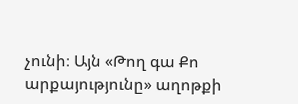չունի։ Այն «Թող գա Քո արքայությունը» աղոթքի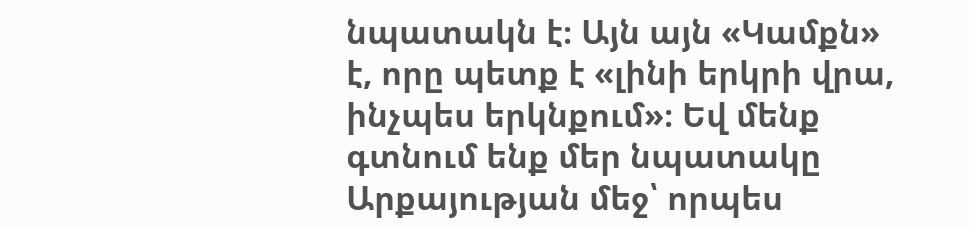նպատակն է։ Այն այն «Կամքն» է, որը պետք է «լինի երկրի վրա, ինչպես երկնքում»։ Եվ մենք գտնում ենք մեր նպատակը Արքայության մեջ՝ որպես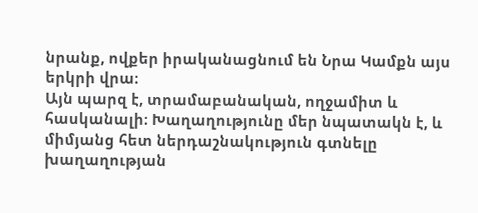նրանք, ովքեր իրականացնում են Նրա Կամքն այս երկրի վրա։
Այն պարզ է, տրամաբանական, ողջամիտ և հասկանալի։ Խաղաղությունը մեր նպատակն է, և միմյանց հետ ներդաշնակություն գտնելը խաղաղության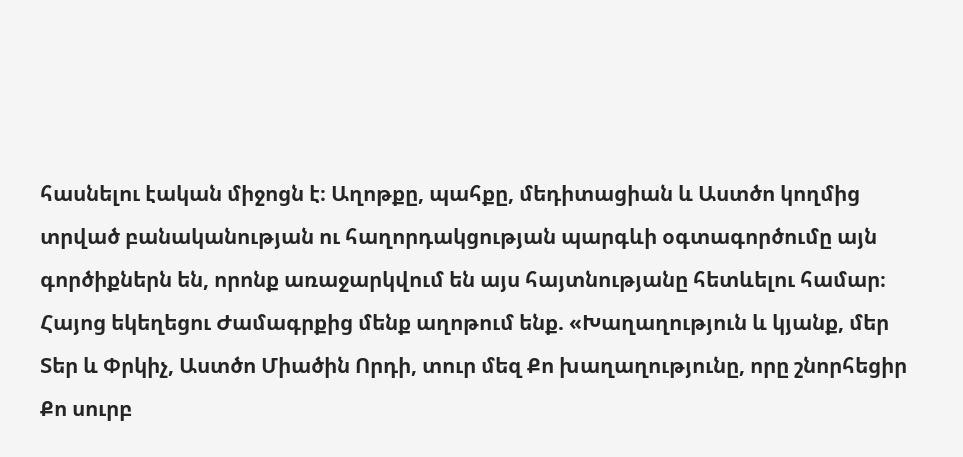հասնելու էական միջոցն է։ Աղոթքը, պահքը, մեդիտացիան և Աստծո կողմից տրված բանականության ու հաղորդակցության պարգևի օգտագործումը այն գործիքներն են, որոնք առաջարկվում են այս հայտնությանը հետևելու համար։
Հայոց եկեղեցու Ժամագրքից մենք աղոթում ենք. «Խաղաղություն և կյանք, մեր Տեր և Փրկիչ, Աստծո Միածին Որդի, տուր մեզ Քո խաղաղությունը, որը շնորհեցիր Քո սուրբ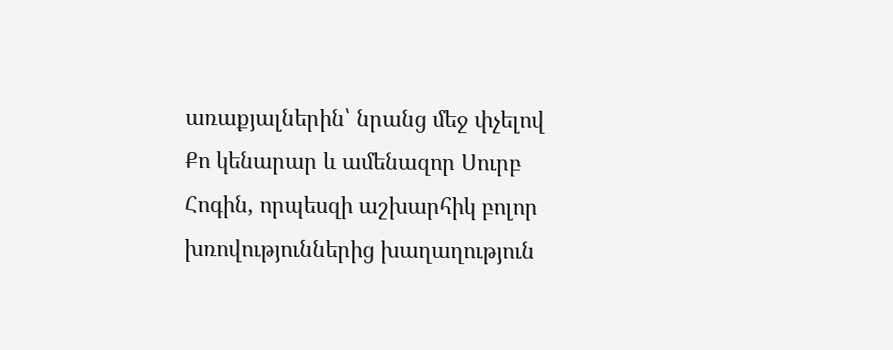առաքյալներին՝ նրանց մեջ փչելով Քո կենարար և ամենազոր Սուրբ Հոգին, որպեսզի աշխարհիկ բոլոր խռովություններից խաղաղություն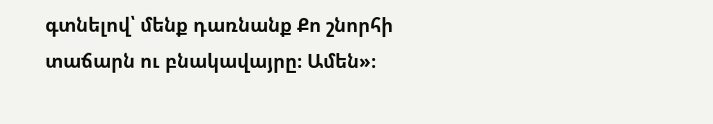գտնելով՝ մենք դառնանք Քո շնորհի տաճարն ու բնակավայրը։ Ամեն»։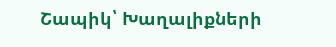Շապիկ՝ Խաղալիքների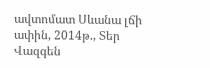ավտոմատ Սևանա լճի ափին, 2014թ., Տեր Վազգեն